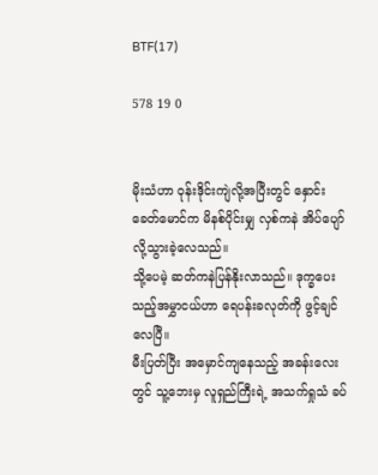BTF(17)

578 19 0


မိုးသံဟာ ဝုန်းဒိုင်းကျဲလို့အပြီးတွင် နှောင်းခေတ်မောင်က မိနစ်ပိုင်းမျှ လှစ်ကနဲ အိပ်ပျော်လို့သွားခဲ့လေသည်။
သို့ပေမဲ့ ဆတ်ကနဲပြန်နိုးလာသည်။ ဒုက္ခပေးသည့်အမွှာငယ်ဟာ ရေပန်းခလုတ်ကို ဖွင့်ချင်လေပြီ။
မီးပြတ်ပြီး အမှောင်ကျနေသည့် အခန်း‌လေးတွင် သူ့ဘေးမှ လူရှည်ကြီးရဲ့ အသက်ရှုသံ ခပ်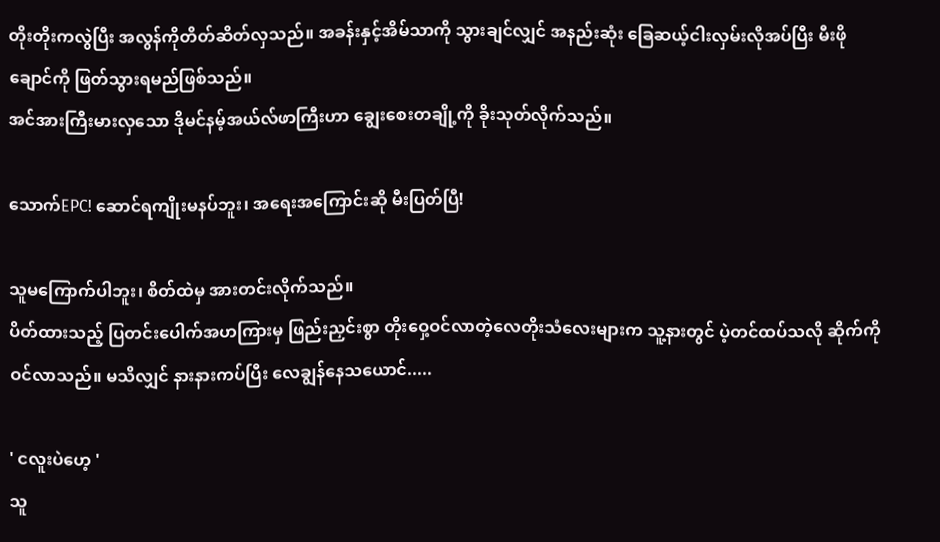တိုးတိုးကလွဲပြီး အလွန်ကိုတိတ်ဆိတ်လှသည်။ အခန်းနှင့်အိမ်သာကို သွားချင်လျှင် အနည်းဆုံး ခြေဆယ့်ငါးလှမ်းလိုအပ်ပြီး မီးဖိုချောင်ကို ဖြတ်သွားရမည်ဖြစ်သည်။
အင်အားကြီးမားလှသော ဒိုမင်နမ့်အယ်လ်ဖာကြီးဟာ ချွေးစေးတချို့ကို ခိုးသုတ်လိုက်သည်။

သောက်EPC! ဆောင်ရကျိုးမနပ်ဘူး၊ အရေးအကြောင်းဆို မီးပြတ်ပြီ!

သူမကြောက်ပါဘူး၊ စိတ်ထဲမှ အားတင်းလိုက်သည်။
ပိတ်ထားသည့် ပြတင်းပေါက်အဟ‌ကြားမှ ဖြည်းညှင်းစွာ တိုးဝှေ့ဝင်လာတဲ့လေတိုးသံလေးများက သူ့နားတွင် ပဲ့တင်ထပ်သလို ဆိုက်ကိုဝင်လာသည်။ မသိလျှင် နားနားကပ်ပြီး လေချွန်နေသယောင်.....

' ငလူးပဲဟေ့ '
သူ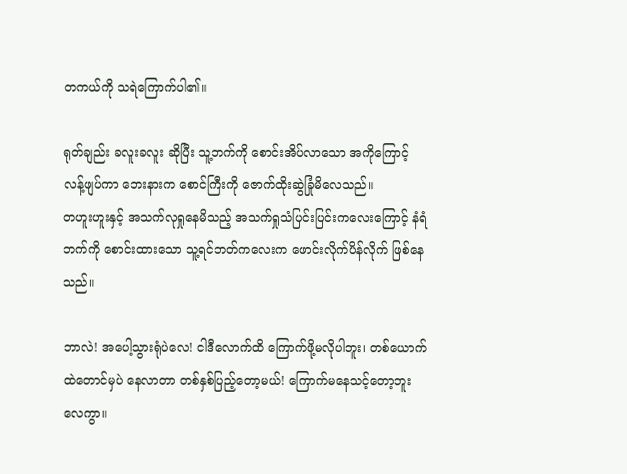တကယ်ကို သရဲကြောက်ပါ၏။

ရုတ်ချည်း ခလူးခလူး ဆိုပြီး သူ့ဘက်ကို စောင်းအိပ်လာသော အကိုကြောင့် လန့်ဖျပ်ကာ ဘေးနားက စောင်ကြီးကို ဇောက်ထိုးဆွဲခြုံမိလေသည်။
တဟူးဟူးနှင့် အသက်လုရှုနေမိသည့် အသက်ရှုသံပြင်းပြင်းကလေးကြောင့် နံရံဘက်ကို စောင်းထားသော သူ့ရင်ဘတ်ကလေးက ဖောင်းလိုက်ပိန်လိုက် ဖြစ်နေသည်။

ဘာလဲ! အပေါ့သွားရုံပဲလေ! ငါဒီလောက်ထိ ကြောက်ဖို့မလိုပါဘူး၊ တစ်ယောက်ထဲတောင်မှပဲ နေလာတာ တစ်နှစ်ပြည့်တော့မယ်! ကြောက်မနေသင့်တော့ဘူးလေကွာ။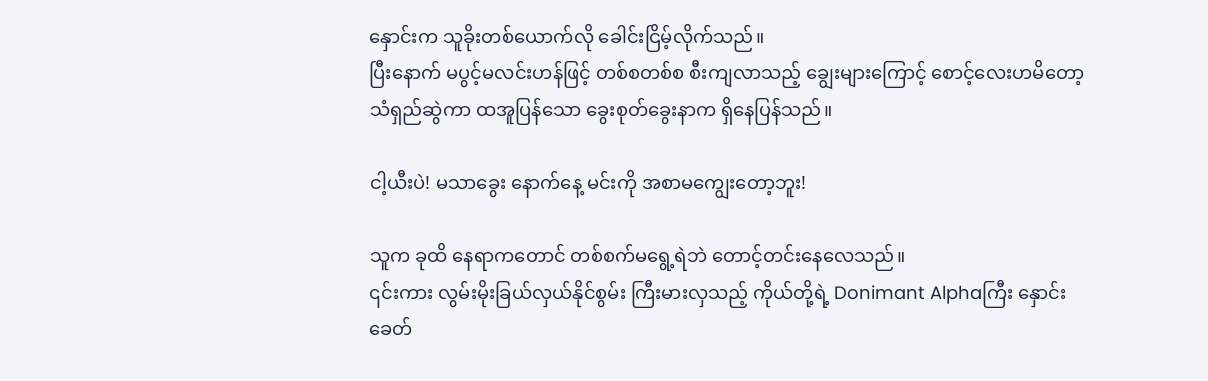နှောင်းက သူခိုးတစ်ယောက်လို ခေါင်းငြိမ့်လိုက်သည်။
ပြီးနောက် မပွင့်မလင်းဟန်ဖြင့် တစ်စတစ်စ စီးကျလာသည့် ချွေးများကြောင့် စောင့်လေးဟမိတော့ သံရှည်ဆွဲကာ ထအူပြန်သော ခွေးစုတ်ခွေးနာက ရှိနေပြန်သည်။

ငါ့ယီးပဲ! မသာခွေး နောက်နေ့ မင်းကို အစာမကျွေးတော့ဘူး!

သူက ခုထိ နေရာကတောင် တစ်စက်မရွေ့ရဲဘဲ တောင့်တင်းနေလေသည်။
၎င်းကား လွမ်းမိုးခြယ်လှယ်နိုင်စွမ်း ကြီးမားလှသည့် ကိုယ်တို့ရဲ့ Donimant Alphaကြီး နှောင်းခေတ်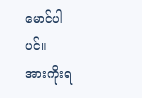မောင်ပါပင်။
အားကိုးရ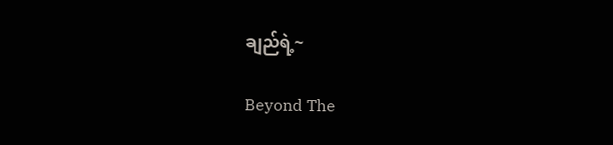ချည်ရဲ့~

Beyond The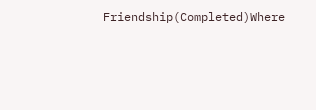Friendship(Completed)Where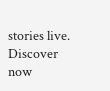stories live. Discover now